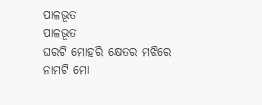ପାଳଭୂତ
ପାଳଭୂତ
ଘରଟି ମୋହରି କ୍ଷେତର ମଝିରେ
ନାମଟି ମୋ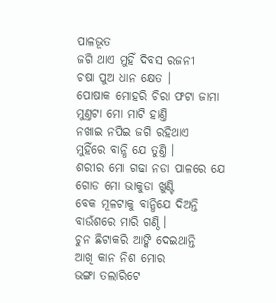ପାଳଭୂତ
ଜଗି ଥାଏ ମୁହିଁ ଦିବସ ରଜନୀ
ଚଷା ପୁଅ ଧାନ କ୍ଷେତ ।
ପୋଷାକ ମୋହରି ଚିରା ଫଟା ଜାମା
ମୁଣ୍ତଟା ମୋ ମାଟି ହାଣ୍ତି
ନଖାଇ ନପିଇ ଜଗି ରହିଥାଏ
ମୁହିଁରେ ବାନ୍ଧି ଯେ ତୁଣ୍ତି ।
ଶରୀର ମୋ ଗଢା ନଡା ପାଳରେ ଯେ
ଗୋଡ ମୋ ଭାକୁଡା ଖୁଣ୍ଟି
ବେକ ମୂଳଟାକୁ ବାନ୍ଧିଯେ ଦିଅନ୍ତି
ବାଉଁଶରେ ମାରି ଗଣ୍ଠି ।
ଚୁନ ଛିଟାକରି ଆଙ୍କି ଦେଇଥାନ୍ତି
ଆଖି କାନ ନିଶ ମୋର
ଭଙ୍ଗା ତଲାରିଟେ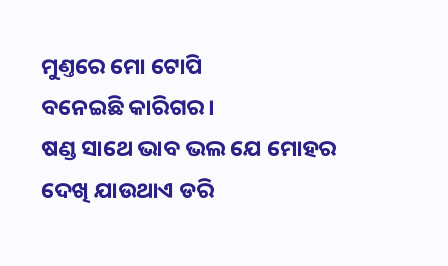ମୁଣ୍ତରେ ମୋ ଟୋପି
ବନେଇଛି କାରିଗର।
ଷଣ୍ଡ ସାଥେ ଭାବ ଭଲ ଯେ ମୋହର
ଦେଖି ଯାଉଥାଏ ଡରି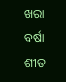ଖରା ବର୍ଷା ଶୀତ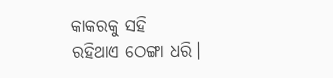କାକରକୁ ସହି
ରହିଥାଏ ଠେଙ୍ଗା ଧରି।